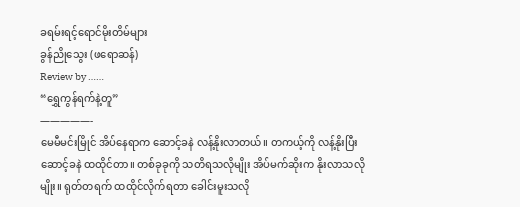ခရမ်းရင့်ရောင်မိုးတိမ်များ
ခွန်ညိုသွေး (ဖရောဆန်)
Review by ……
“ရွှေကွန်ရက်နဲ့တူ”
—————-
မေမီမင်းမြိုင် အိပ်နေရာက ဆောင့်ခနဲ လန့်နိုးလာတယ်။ တကယ့်ကို လန့်နိုးပြီး ဆောင့်ခနဲ ထထိုင်တာ။ တစ်ခုခုကို သတိရသလိုမျိုး အိပ်မက်ဆိုးက နိုးလာသလိုမျိုး။ ရုတ်တရက် ထထိုင်လိုက်ရတာ ခေါင်းမူးသလို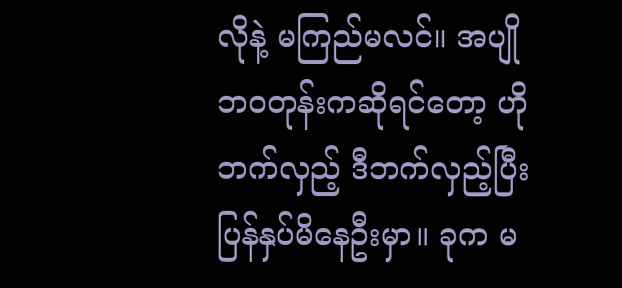လိုနဲ့ မကြည်မလင်။ အပျိုဘဝတုန်းကဆိုရင်တော့ ဟိုဘက်လှည့် ဒီဘက်လှည့်ပြီး ပြန်နှပ်မိနေဦးမှာ။ ခုက မ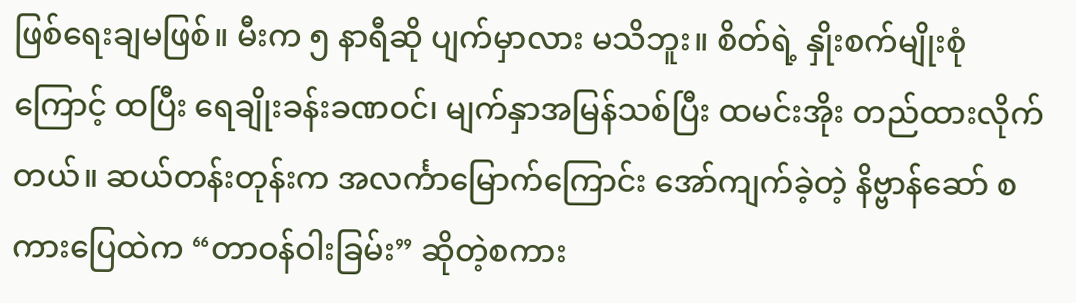ဖြစ်ရေးချမဖြစ်။ မီးက ၅ နာရီဆို ပျက်မှာလား မသိဘူး။ စိတ်ရဲ့ နှိုးစက်မျိုးစုံကြောင့် ထပြီး ရေချိုးခန်းခဏဝင်၊ မျက်နှာအမြန်သစ်ပြီး ထမင်းအိုး တည်ထားလိုက်တယ်။ ဆယ်တန်းတုန်းက အလင်္ကာမြောက်ကြောင်း အော်ကျက်ခဲ့တဲ့ နိဗ္ဗာန်ဆော် စကားပြေထဲက “တာဝန်ဝါးခြမ်း” ဆိုတဲ့စကား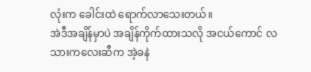လုံးက ခေါင်းထဲ ရောက်လာသေးတယ်။
အဲဒီအချိန်မှာပဲ အချိန်ကိုက်ထားသလို အငယ်ကောင် လသားကလေးဆီက အဲ့ခနဲ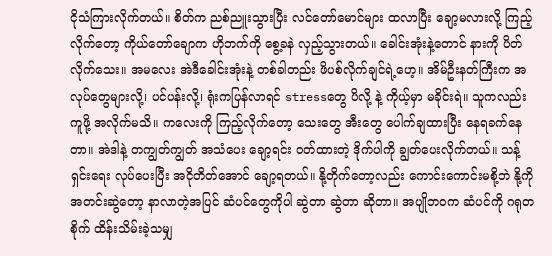ငိုသံကြားလိုက်တယ်။ စိတ်က ညစ်ညူးသွားပြီး လင်တော်မောင်များ ထလာပြီး ချော့မလားလို့ ကြည့်လိုက်တော့ ကိုယ်တော်ချောက ဟိုဘက်ကို စွေ့ခနဲ လှည့်သွားတယ်။ ခေါင်းအုံးနဲ့တောင် နားကို ပိတ်လိုက်သေး။ အမလေး အဲဒီခေါင်းအုံးနဲ့ တစ်ခါတည်း ဖိပစ်လိုက်ချင်ရဲ့ဟေ့။ အိမ်ဦးနတ်ကြီးက အလုပ်တွေများလို့၊ ပင်ပန်းလို့၊ ရုံးကပြန်လာရင် stressတွေ ပိလို့ နဲ့ ကိုယ့်မှာ မခိုင်းရဲ။ သူကလည်း ကူဖို့ အလိုက်မသိ။ ကလေးကို ကြည့်လိုက်တော့ သေးတွေ အီးတွေ ပေါက်ချထားပြီး နေရခက်နေတာ။ အဲဒါနဲ့ တကျွတ်ကျွတ် အသံပေး ချော့ရင်း ဝတ်ထားတဲ့ ဒိုက်ပါကို ချွတ်ပေးလိုက်တယ်။ သန့်ရှင်းရေး လုပ်ပေးပြီး အငိုတိတ်အောင် ချော့ရတယ်။ နို့တိုက်တော့လည်း ကောင်းကောင်းမစို့ဘဲ နို့ကို အတင်းဆွဲတော့ နာလာတဲ့အပြင် ဆံပင်တွေကိုပါ ဆွဲတာ ဆွဲတာ ဆိုတာ။ အပျိုဘဝက ဆံပင်ကို ဂရုတစိုက် ထိန်းသိမ်းခဲ့သမျှ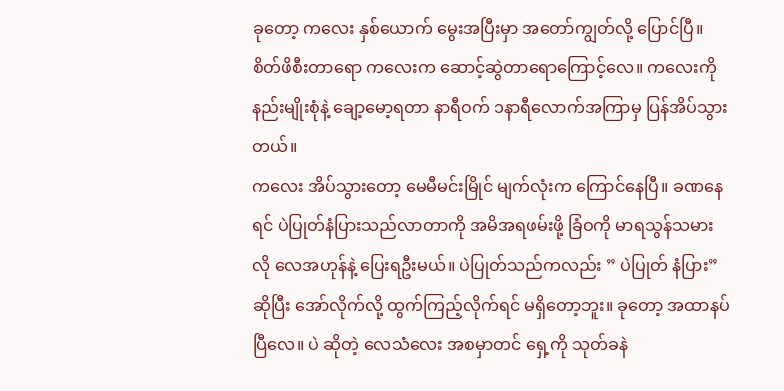ခုတော့ ကလေး နှစ်ယောက် မွေးအပြီးမှာ အတော်ကျွတ်လို့ ပြောင်ပြီ။ စိတ်ဖိစီးတာရော ကလေးက ဆောင့်ဆွဲတာရောကြောင့်လေ။ ကလေးကို နည်းမျိုးစုံနဲ့ ချော့မော့ရတာ နာရီဝက် ၁နာရီလောက်အကြာမှ ပြန်အိပ်သွားတယ်။
ကလေး အိပ်သွားတော့ မေမီမင်းမြိုင် မျက်လုံးက ကြောင်နေပြီ။ ခဏနေရင် ပဲပြုတ်နံပြားသည်လာတာကို အမိအရဖမ်းဖို့ ခြံဝကို မာရသွန်သမားလို လေအဟုန်နဲ့ ပြေးရဦးမယ်။ ပဲပြုတ်သည်ကလည်း ” ပဲပြုတ် နံပြား” ဆိုပြီး အော်လိုက်လို့ ထွက်ကြည့်လိုက်ရင် မရှိတော့ဘူး။ ခုတော့ အထာနပ်ပြီလေ။ ပဲ ဆိုတဲ့ လေသံလေး အစမှာတင် ရှေ့ကို သုတ်ခနဲ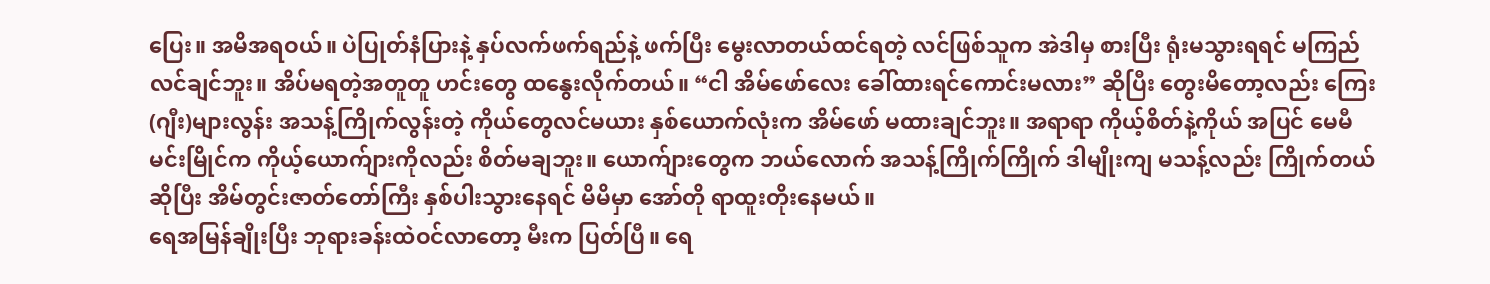ပြေး။ အမိအရဝယ်။ ပဲပြုတ်နံပြားနဲ့ နှပ်လက်ဖက်ရည်နဲ့ ဖက်ပြီး မွေးလာတယ်ထင်ရတဲ့ လင်ဖြစ်သူက အဲဒါမှ စားပြီး ရုံးမသွားရရင် မကြည်လင်ချင်ဘူး။ အိပ်မရတဲ့အတူတူ ဟင်းတွေ ထနွေးလိုက်တယ်။ “ငါ အိမ်ဖော်လေး ခေါ်ထားရင်ကောင်းမလား” ဆိုပြီး တွေးမိတော့လည်း ကြေး(ဂျီး)များလွန်း အသန့်ကြိုက်လွန်းတဲ့ ကိုယ်တွေလင်မယား နှစ်ယောက်လုံးက အိမ်ဖော် မထားချင်ဘူး။ အရာရာ ကိုယ့်စိတ်နဲ့ကိုယ် အပြင် မေမီမင်းမြိုင်က ကိုယ့်ယောက်ျားကိုလည်း စိတ်မချဘူး။ ယောက်ျားတွေက ဘယ်လောက် အသန့်ကြိုက်ကြိုက် ဒါမျိုးကျ မသန့်လည်း ကြိုက်တယ်ဆိုပြီး အိမ်တွင်းဇာတ်တော်ကြီး နှစ်ပါးသွားနေရင် မိမိမှာ အော်တို ရာထူးတိုးနေမယ်။
ရေအမြန်ချိုးပြီး ဘုရားခန်းထဲဝင်လာတော့ မီးက ပြတ်ပြီ။ ရေ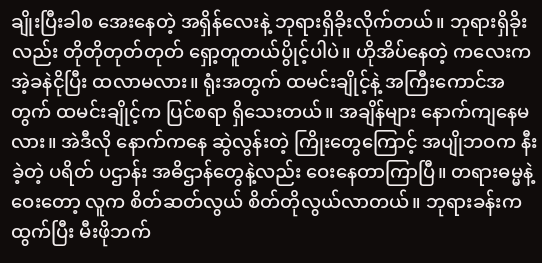ချိုးပြီးခါစ အေးနေတဲ့ အရှိန်လေးနဲ့ ဘုရားရှိခိုးလိုက်တယ်။ ဘုရားရှိခိုးလည်း တိုတိုတုတ်တုတ် ရှော့တူတယ်ပွိုင့်ပါပဲ။ ဟိုအိပ်နေတဲ့ ကလေးက အဲ့ခနဲငိုပြီး ထလာမလား။ ရုံးအတွက် ထမင်းချိုင့်နဲ့ အကြီးကောင်အတွက် ထမင်းချိုင့်က ပြင်စရာ ရှိသေးတယ်။ အချိန်များ နောက်ကျနေမလား။ အဲဒီလို နောက်ကနေ ဆွဲလွန်းတဲ့ ကြိုးတွေကြောင့် အပျိုဘဝက နီးခဲ့တဲ့ ပရိတ် ပဌာန်း အဓိဌာန်တွေနဲ့လည်း ဝေးနေတာကြာပြီ။ တရားဓမ္မနဲ့ ဝေးတော့ လူက စိတ်ဆတ်လွယ် စိတ်တိုလွယ်လာတယ်။ ဘုရားခန်းကထွက်ပြီး မီးဖိုဘက်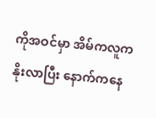ကိုအဝင်မှာ အိမ်ကလူက နိုးလာပြီး နောက်ကနေ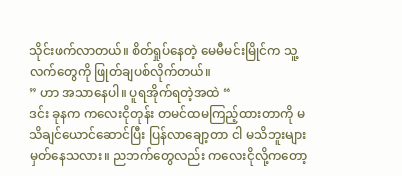သိုင်းဖက်လာတယ်။ စိတ်ရှုပ်နေတဲ့ မေမီမင်းမြိုင်က သူ့လက်တွေကို ဖြုတ်ချပစ်လိုက်တယ်။
” ဟာ အသာနေပါ။ ပူရအိုက်ရတဲ့အထဲ “
ဒင်း ခုနက ကလေးငိုတုန်း တမင်ထမကြည့်ထားတာကို မသိချင်ယောင်ဆောင်ပြီး ပြန်လာချော့တာ ငါ မသိဘူးများ မှတ်နေသလား။ ညဘက်တွေလည်း ကလေးငိုလို့ကတော့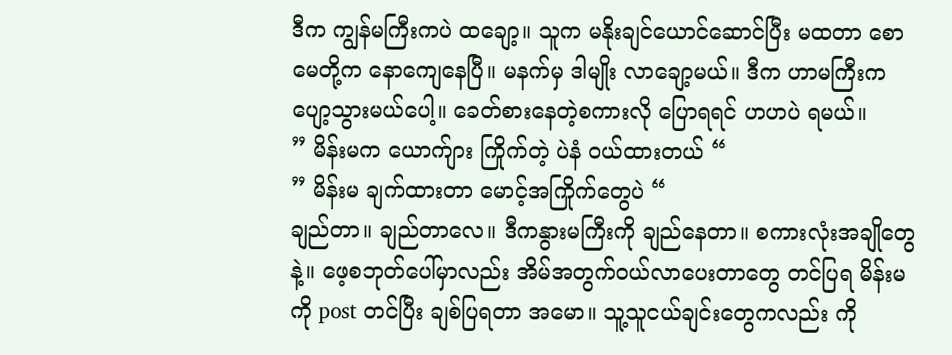ဒီက ကျွန်မကြီးကပဲ ထချော့။ သူက မနိုးချင်ယောင်ဆောင်ပြီး မထတာ စောမေတို့က နောကျေနေပြီ။ မနက်မှ ဒါမျိုး လာချော့မယ်။ ဒီက ဟာမကြီးက ပျော့သွားမယ်ပေါ့။ ခေတ်စားနေတဲ့စကားလို ပြောရရင် ဟဟပဲ ရမယ်။
” မိန်းမက ယောက်ျား ကြိုက်တဲ့ ပဲနံ ဝယ်ထားတယ် “
” မိန်းမ ချက်ထားတာ မောင့်အကြိုက်တွေပဲ “
ချည်တာ။ ချည်တာလေ။ ဒီကနွားမကြီးကို ချည်နေတာ။ စကားလုံးအချိုတွေနဲ့။ ဖေ့စဘုတ်ပေါ်မှာလည်း အိမ်အတွက်ဝယ်လာပေးတာတွေ တင်ပြရ မိန်းမကို post တင်ပြီး ချစ်ပြရတာ အမော။ သူ့သူငယ်ချင်းတွေကလည်း ကို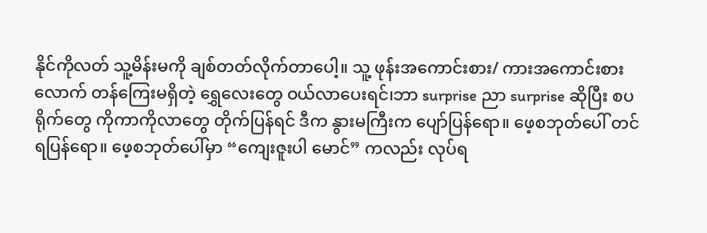နိုင်ကိုလတ် သူ့မိန်းမကို ချစ်တတ်လိုက်တာပေါ့။ သူ့ ဖုန်းအကောင်းစား/ ကားအကောင်းစား လောက် တန်ကြေးမရှိတဲ့ ရွှေလေးတွေ ဝယ်လာပေးရင်၊ဘာ surprise ညာ surprise ဆိုပြီး စပရိုက်တွေ ကိုကာကိုလာတွေ တိုက်ပြန်ရင် ဒီက နွားမကြီးက ပျော်ပြန်ရော။ ဖေ့စဘုတ်ပေါ် တင်ရပြန်ရော။ ဖေ့စဘုတ်ပေါ်မှာ “ကျေးဇူးပါ မောင်” ကလည်း လုပ်ရ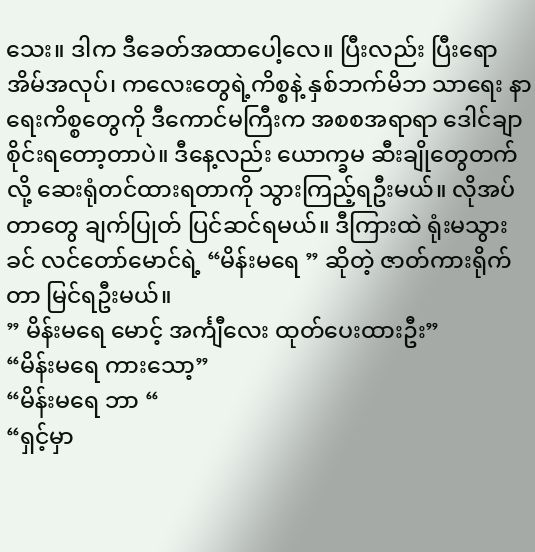သေး။ ဒါက ဒီခေတ်အထာပေါ့လေ။ ပြီးလည်း ပြီးရော အိမ်အလုပ်၊ ကလေးတွေရဲ့ကိစ္စနဲ့ နှစ်ဘက်မိဘ သာရေး နာရေးကိစ္စတွေကို ဒီကောင်မကြီးက အစစအရာရာ ဒေါင်ချာစိုင်းရတော့တာပဲ။ ဒီနေ့လည်း ယောက္ခမ ဆီးချိုတွေတက်လို့ ဆေးရုံတင်ထားရတာကို သွားကြည့်ရဦးမယ်။ လိုအပ်တာတွေ ချက်ပြုတ် ပြင်ဆင်ရမယ်။ ဒီကြားထဲ ရုံးမသွားခင် လင်တော်မောင်ရဲ့ “မိန်းမရေ ” ဆိုတဲ့ ဇာတ်ကားရိုက်တာ မြင်ရဦးမယ်။
” မိန်းမရေ မောင့် အင်္ကျီလေး ထုတ်ပေးထားဦး”
“မိန်းမရေ ကားသော့”
“မိန်းမရေ ဘာ “
“ရှင့်မှာ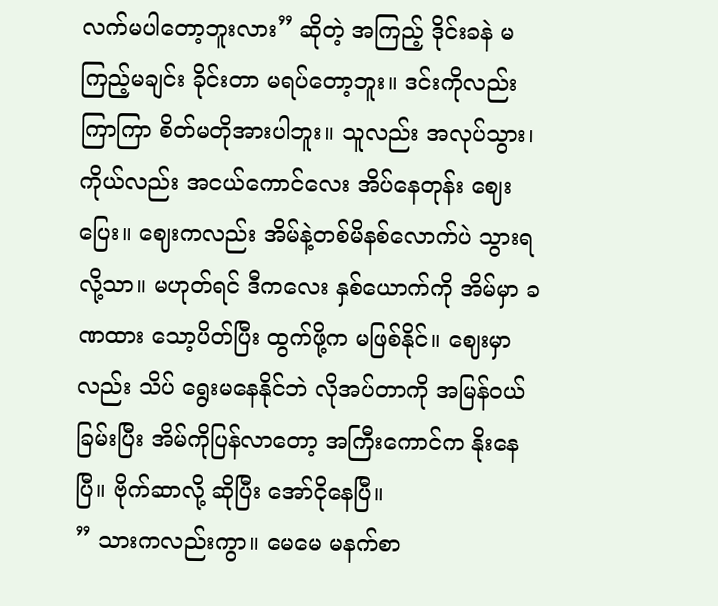လက်မပါတော့ဘူးလား” ဆိုတဲ့ အကြည့် ဒိုင်းခနဲ မကြည့်မချင်း ခိုင်းတာ မရပ်တော့ဘူး။ ဒင်းကိုလည်း ကြာကြာ စိတ်မတိုအားပါဘူး။ သူလည်း အလုပ်သွား၊ ကိုယ်လည်း အငယ်ကောင်လေး အိပ်နေတုန်း ဈေးပြေး။ ဈေးကလည်း အိမ်နဲ့တစ်မိနစ်လောက်ပဲ သွားရလို့သာ။ မဟုတ်ရင် ဒီကလေး နှစ်ယောက်ကို အိမ်မှာ ခဏထား သော့ပိတ်ပြီး ထွက်ဖို့က မဖြစ်နိုင်။ ဈေးမှာလည်း သိပ် ရွေးမနေနိုင်ဘဲ လိုအပ်တာကို အမြန်ဝယ်ခြမ်းပြီး အိမ်ကိုပြန်လာတော့ အကြီးကောင်က နိုးနေပြီ။ ဗိုက်ဆာလို့ ဆိုပြီး အော်ငိုနေပြီ။
” သားကလည်းကွာ။ မေမေ မနက်စာ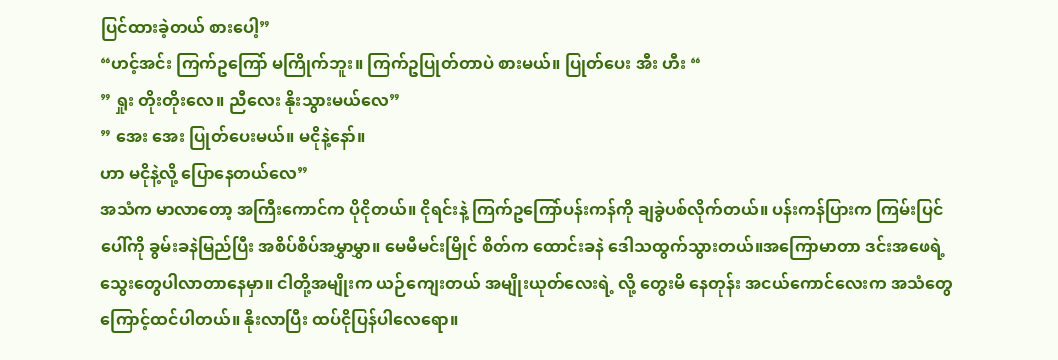ပြင်ထားခဲ့တယ် စားပေါ့”
“ဟင့်အင်း ကြက်ဥကြော် မကြိုက်ဘူး။ ကြက်ဥပြုတ်တာပဲ စားမယ်။ ပြုတ်ပေး အီး ဟီး “
” ရှုး တိုးတိုးလေ။ ညီလေး နိုးသွားမယ်လေ”
” အေး အေး ပြုတ်ပေးမယ်။ မငိုနဲ့နော်။
ဟာ မငိုနဲ့လို့ ပြောနေတယ်လေ”
အသံက မာလာတော့ အကြီးကောင်က ပိုငိုတယ်။ ငိုရင်းနဲ့ ကြက်ဥကြော်ပန်းကန်ကို ချခွဲပစ်လိုက်တယ်။ ပန်းကန်ပြားက ကြမ်းပြင်ပေါ်ကို ခွမ်းခနဲမြည်ပြီး အစိပ်စိပ်အမွှာမွှာ။ မေမီမင်းမြိုင် စိတ်က ထောင်းခနဲ ဒေါသထွက်သွားတယ်။အကြောမာတာ ဒင်းအဖေရဲ့ သွေးတွေပါလာတာနေမှာ။ ငါတို့အမျိုးက ယဉ်ကျေးတယ် အမျိုးယုတ်လေးရဲ့ လို့ တွေးမိ နေတုန်း အငယ်ကောင်လေးက အသံတွေကြောင့်ထင်ပါတယ်။ နိုးလာပြီး ထပ်ငိုပြန်ပါလေရော။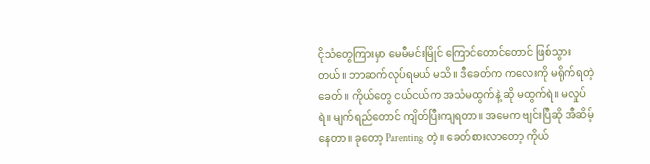ငိုသံတွေကြားမှာ မေမီမင်းမြိုင် ကြောင်တောင်တောင် ဖြစ်သွားတယ်။ ဘာဆက်လုပ်ရမယ် မသိ။ ဒီခေတ်က ကလေးကို မရိုက်ရတဲ့ခေတ်။ ကိုယ်တွေ ငယ်ငယ်က အသံမထွက်နဲ့ ဆို မထွက်ရဲ။ မလှုပ်ရဲ။ မျက်ရည်တောင် ကျိတ်ပြီးကျရတာ။ အမေက ဗျင်းပြီဆို အီဆိမ့်နေတာ။ ခုတော့ Parenting တဲ့။ ခေတ်စားလာတော့ ကိုယ်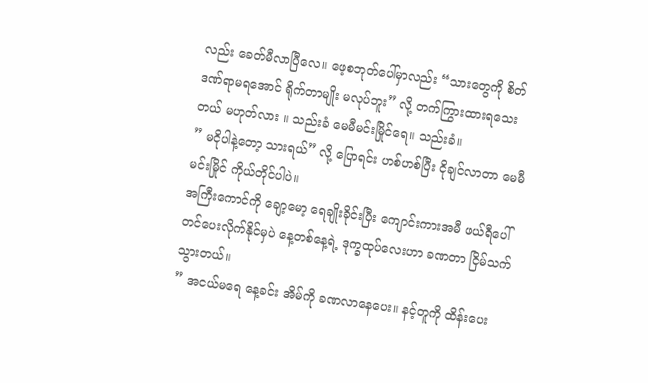လည်း ခေတ်မီလာပြီလေ။ ဖေ့စဘုတ်ပေါ်မှာလည်း “သားတွေကို စိတ်ဒဏ်ရာမရအောင် ရိုက်တာမျိုး မလုပ်ဘူး” လို့ တက်ကြွားထားရသေးတယ် မဟုတ်လား ။ သည်းခံ မေမီမင်းမြိုင်ရေ။ သည်းခံ။
” မငိုပါနဲ့တော့ သားရယ်” လို့ ပြောရင်း ဟစ်ဟစ်ပြီး ငိုချင်လာတာ မေမီမင်းမြိုင် ကိုယ်တိုင်ပါပဲ။
အကြီးကောင်ကို ချော့မော့ ရေချိုးခိုင်းပြီး ကျောင်းကားအမီ ဖယ်ရီပေါ် တင်ပေးလိုက်နိုင်မှပဲ နေ့တစ်နေ့ရဲ့ ဒုက္ခထုပ်လေးဟာ ခဏတာ ငြိမ်သက်သွားတယ်။
” အငယ်မရေ နေ့ခင်း အိမ်ကို ခဏလာနေပေး။ နင့်တူကို ထိန်းပေး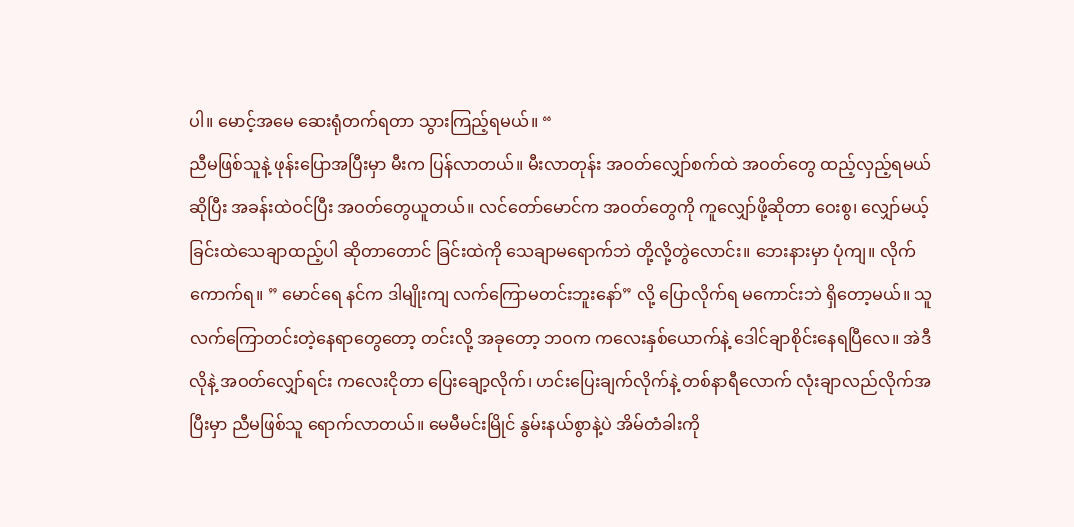ပါ။ မောင့်အမေ ဆေးရုံတက်ရတာ သွားကြည့်ရမယ်။ “
ညီမဖြစ်သူနဲ့ ဖုန်းပြောအပြီးမှာ မီးက ပြန်လာတယ်။ မီးလာတုန်း အဝတ်လျှော်စက်ထဲ အဝတ်တွေ ထည့်လှည့်ရမယ် ဆိုပြီး အခန်းထဲဝင်ပြီး အဝတ်တွေယူတယ်။ လင်တော်မောင်က အဝတ်တွေကို ကူလျှော်ဖို့ဆိုတာ ဝေးစွ၊ လျှော်မယ့်ခြင်းထဲသေချာထည့်ပါ ဆိုတာတောင် ခြင်းထဲကို သေချာမရောက်ဘဲ တို့လို့တွဲလောင်း။ ဘေးနားမှာ ပုံကျ။ လိုက်ကောက်ရ။ ” မောင်ရေ နင်က ဒါမျိုးကျ လက်ကြောမတင်းဘူးနော်” လို့ ပြောလိုက်ရ မကောင်းဘဲ ရှိတော့မယ်။ သူ လက်ကြောတင်းတဲ့နေရာတွေတော့ တင်းလို့ အခုတော့ ဘဝက ကလေးနှစ်ယောက်နဲ့ ဒေါင်ချာစိုင်းနေရပြီလေ။ အဲဒီလိုနဲ့ အဝတ်လျှော်ရင်း ကလေးငိုတာ ပြေးချော့လိုက်၊ ဟင်းပြေးချက်လိုက်နဲ့ တစ်နာရီလောက် လုံးချာလည်လိုက်အပြီးမှာ ညီမဖြစ်သူ ရောက်လာတယ်။ မေမီမင်းမြိုင် နွမ်းနယ်စွာနဲ့ပဲ အိမ်တံခါးကို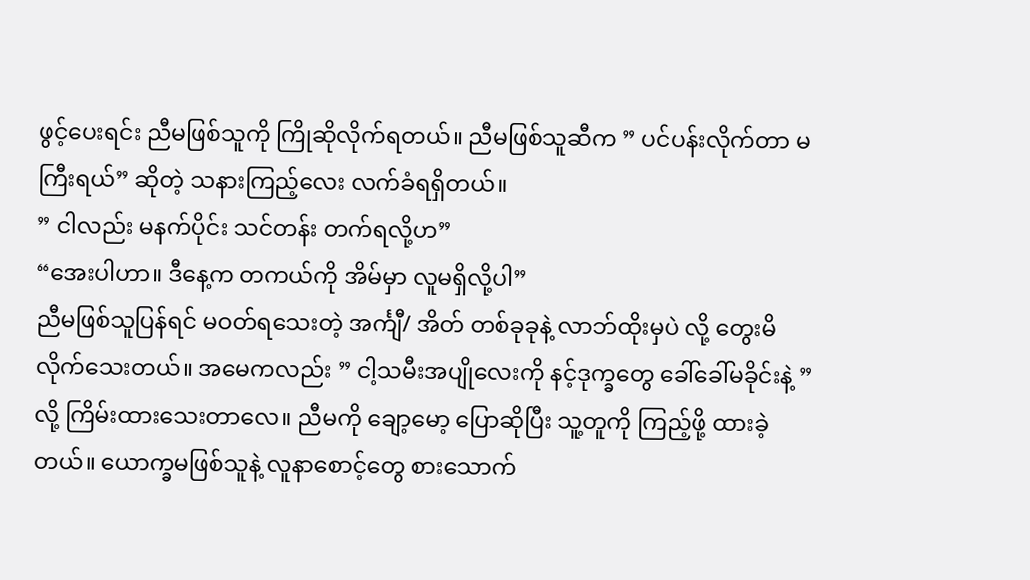ဖွင့်ပေးရင်း ညီမဖြစ်သူကို ကြိုဆိုလိုက်ရတယ်။ ညီမဖြစ်သူဆီက ” ပင်ပန်းလိုက်တာ မကြီးရယ်” ဆိုတဲ့ သနားကြည့်လေး လက်ခံရရှိတယ်။
” ငါလည်း မနက်ပိုင်း သင်တန်း တက်ရလို့ဟ”
“အေးပါဟာ။ ဒီနေ့က တကယ်ကို အိမ်မှာ လူမရှိလို့ပါ”
ညီမဖြစ်သူပြန်ရင် မဝတ်ရသေးတဲ့ အင်္ကျီ/ အိတ် တစ်ခုခုနဲ့ လာဘ်ထိုးမှပဲ လို့ တွေးမိလိုက်သေးတယ်။ အမေကလည်း ” ငါ့သမီးအပျိုလေးကို နင့်ဒုက္ခတွေ ခေါ်ခေါ်မခိုင်းနဲ့ ” လို့ ကြိမ်းထားသေးတာလေ။ ညီမကို ချော့မော့ ပြောဆိုပြီး သူ့တူကို ကြည့်ဖို့ ထားခဲ့တယ်။ ယောက္ခမဖြစ်သူနဲ့ လူနာစောင့်တွေ စားသောက်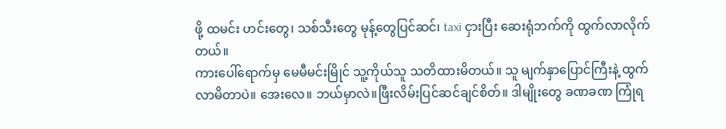ဖို့ ထမင်း ဟင်းတွေ၊ သစ်သီးတွေ မုန့်တွေပြင်ဆင်၊ taxi ငှားပြီး ဆေးရုံဘက်ကို ထွက်လာလိုက်တယ်။
ကားပေါ်ရောက်မှ မေမီမင်းမြိုင် သူ့ကိုယ်သူ သတိထားမိတယ်။ သူ မျက်နှာပြောင်ကြီးနဲ့ ထွက်လာမိတာပဲ။ အေးလေ။ ဘယ်မှာလဲ။ဖြီးလိမ်းပြင်ဆင်ချင်စိတ်။ ဒါမျိုးတွေ ခဏခဏ ကြုံရ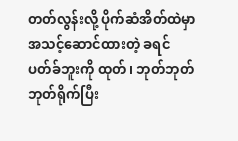တတ်လွန်းလို့ ပိုက်ဆံအိတ်ထဲမှာ အသင့်ဆောင်ထားတဲ့ ခရင်ပတ်ခ်ဘူးကို ထုတ်၊ ဘုတ်ဘုတ်ဘုတ်ရိုက်ပြီး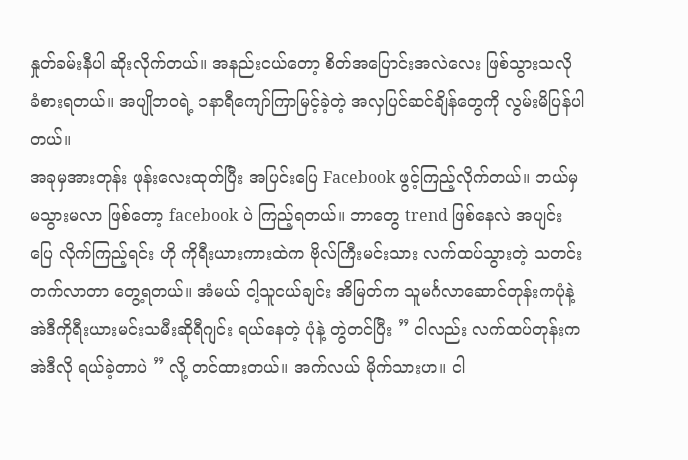နှုတ်ခမ်းနီပါ ဆိုးလိုက်တယ်။ အနည်းငယ်တော့ စိတ်အပြောင်းအလဲလေး ဖြစ်သွားသလို ခံစားရတယ်။ အပျိုဘဝရဲ့ ၁နာရီကျော်ကြာမြင့်ခဲ့တဲ့ အလှပြင်ဆင်ချိန်တွေကို လွမ်းမိပြန်ပါတယ်။
အခုမှအားတုန်း ဖုန်းလေးထုတ်ပြီး အပြင်းပြေ Facebook ဖွင့်ကြည့်လိုက်တယ်။ ဘယ်မှ မသွားမလာ ဖြစ်တော့ facebook ပဲ ကြည့်ရတယ်။ ဘာတွေ trend ဖြစ်နေလဲ အပျင်းပြေ လိုက်ကြည့်ရင်း ဟို ကိုရီးယားကားထဲက ဗိုလ်ကြီးမင်းသား လက်ထပ်သွားတဲ့ သတင်း တက်လာတာ တွေ့ရတယ်။ အံမယ် ငါ့သူငယ်ချင်း အိမြတ်က သူမင်္ဂလာဆောင်တုန်းကပုံနဲ့ အဲဒီကိုရီးယားမင်းသမီးဆိုရီဂျင်း ရယ်နေတဲ့ ပုံနဲ့ တွဲတင်ပြီး ” ငါလည်း လက်ထပ်တုန်းက အဲဒီလို ရယ်ခဲ့တာပဲ ” လို့ တင်ထားတယ်။ အက်လယ် မိုက်သားဟ။ ငါ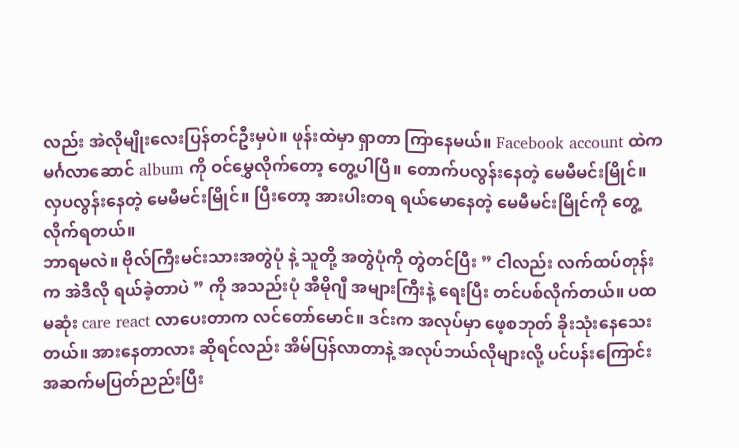လည်း အဲလိုမျိုးလေးပြန်တင်ဦးမှပဲ။ ဖုန်းထဲမှာ ရှာတာ ကြာနေမယ်။ Facebook account ထဲက မင်္ဂလာဆောင် album ကို ဝင်မွှေလိုက်တော့ တွေ့ပါပြီ။ တောက်ပလွန်းနေတဲ့ မေမီမင်းမြိုင်။ လှပလွန်းနေတဲ့ မေမီမင်းမြိုင်။ ပြီးတော့ အားပါးတရ ရယ်မောနေတဲ့ မေမီမင်းမြိုင်ကို တွေ့လိုက်ရတယ်။
ဘာရမလဲ။ ဗိုလ်ကြီးမင်းသားအတွဲပုံ နဲ့ သူတို့ အတွဲပုံကို တွဲတင်ပြီး ” ငါလည်း လက်ထပ်တုန်းက အဲဒီလို ရယ်ခဲ့တာပဲ ” ကို အသည်းပုံ အီမိုဂျီ အများကြီးနဲ့ ရေးပြီး တင်ပစ်လိုက်တယ်။ ပထမဆုံး care react လာပေးတာက လင်တော်မောင်။ ဒင်းက အလုပ်မှာ ဖေ့စဘုတ် ခိုးသုံးနေသေးတယ်။ အားနေတာလား ဆိုရင်လည်း အိမ်ပြန်လာတာနဲ့ အလုပ်ဘယ်လိုများလို့ ပင်ပန်းကြောင်း အဆက်မပြတ်ညည်းပြီး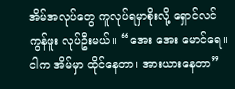အိမ်အလုပ်တွေ ကူလုပ်ရမှာစိုးလို့ ရှောင်လင်ကွန်ဖူး လုပ်ဦးမယ်။ “အေး အေး မောင်ရေ။ငါက အိမ်မှာ ထိုင်နေတာ၊ အားယားနေတာ”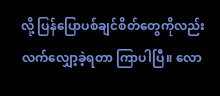လို့ ပြန်ပြောပစ်ချင်စိတ်တွေကိုလည်း လက်လျှော့ခဲ့ရတာ ကြာပါပြီ။ လော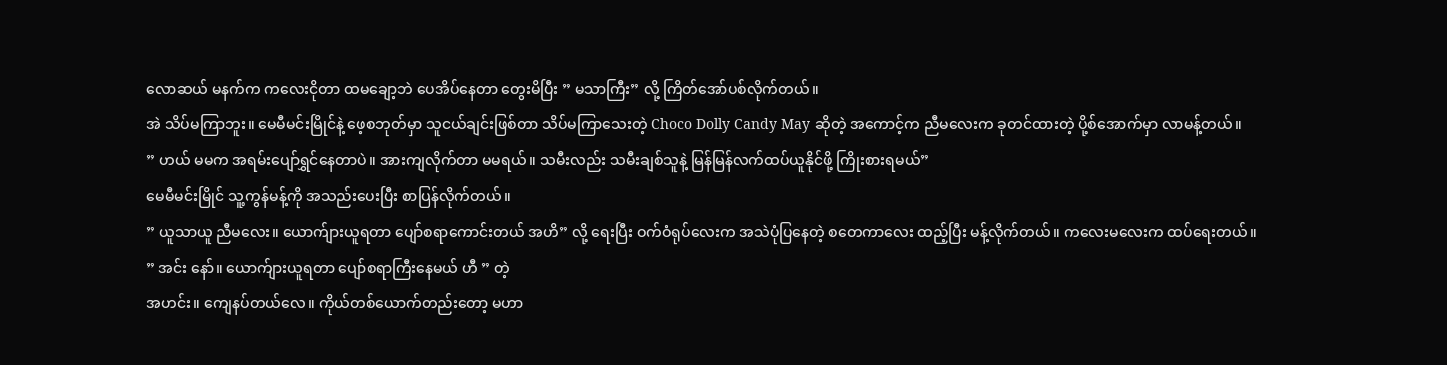လောဆယ် မနက်က ကလေးငိုတာ ထမချော့ဘဲ ပေအိပ်နေတာ တွေးမိပြီး ” မသာကြီး” လို့ ကြိတ်အော်ပစ်လိုက်တယ်။
အဲ သိပ်မကြာဘူး။ မေမီမင်းမြိုင်နဲ့ ဖေ့စဘုတ်မှာ သူငယ်ချင်းဖြစ်တာ သိပ်မကြာသေးတဲ့ Choco Dolly Candy May ဆိုတဲ့ အကောင့်က ညီမလေးက ခုတင်ထားတဲ့ ပို့စ်အောက်မှာ လာမန့်တယ်။
” ဟယ် မမက အရမ်းပျော်ရွှင်နေတာပဲ။ အားကျလိုက်တာ မမရယ်။ သမီးလည်း သမီးချစ်သူနဲ့ မြန်မြန်လက်ထပ်ယူနိုင်ဖို့ ကြိုးစားရမယ်”
မေမီမင်းမြိုင် သူ့ကွန်မန့်ကို အသည်းပေးပြီး စာပြန်လိုက်တယ်။
” ယူသာယူ ညီမလေး။ ယောက်ျားယူရတာ ပျော်စရာကောင်းတယ် အဟိ” လို့ ရေးပြီး ဝက်ဝံရုပ်လေးက အသဲပုံပြနေတဲ့ စတေကာလေး ထည့်ပြီး မန့်လိုက်တယ်။ ကလေးမလေးက ထပ်ရေးတယ်။
” အင်း နော်။ ယောက်ျားယူရတာ ပျော်စရာကြီးနေမယ် ဟီ ” တဲ့
အဟင်း။ ကျေနပ်တယ်လေ။ ကိုယ်တစ်ယောက်တည်းတော့ မဟာ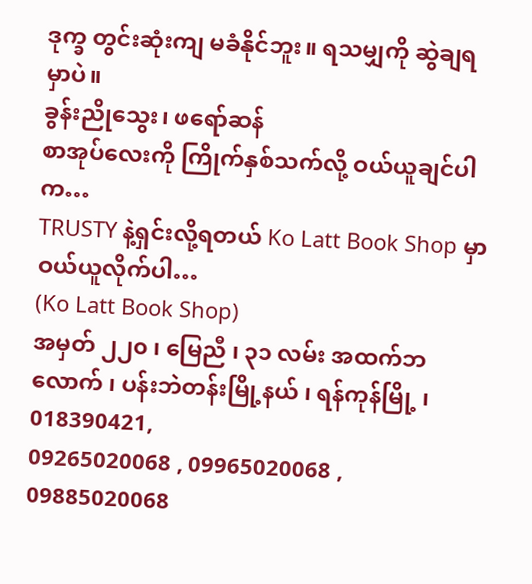ဒုက္ခ တွင်းဆုံးကျ မခံနိုင်ဘူး။ ရသမျှကို ဆွဲချရမှာပဲ။
ခွန်းညိုသွေး၊ ဖရော်ဆန်
စာအုပ်လေးကို ကြိုက်နှစ်သက်လို့ ဝယ်ယူချင်ပါက…
TRUSTY နဲ့ရှင်းလို့ရတယ် Ko Latt Book Shop မှာဝယ်ယူလိုက်ပါ…
(Ko Latt Book Shop)
အမှတ် ၂၂၀ ၊ မြေညီ ၊ ၃၁ လမ်း အထက်ဘလောက် ၊ ပန်းဘဲတန်းမြို့နယ် ၊ ရန်ကုန်မြို့ ၊ 018390421,
09265020068 , 09965020068 , 09885020068